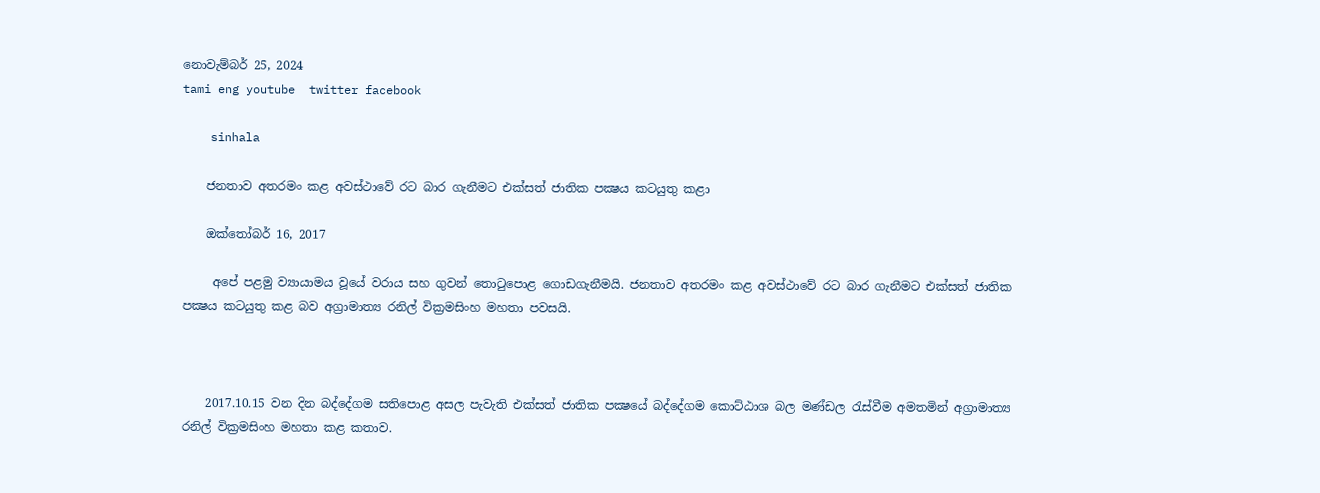නොවැම්බර් 25, 2024
tami eng youtube  twitter facebook

    sinhala

    ජනතාව අතරමං කළ අවස්ථාවේ රට බාර ගැනීමට එක්සත් ජාතික පක්‍ෂය කටයුතු කළා

    ඔක්තෝබර් 16, 2017

     අපේ පළමු ව්‍යායාමය වූයේ වරාය සහ ගුවන් තොටුපොළ ගොඩගැනීමයි. ජනතාව අතරමං කළ අවස්ථාවේ රට බාර ගැනීමට එක්සත් ජාතික පක්‍ෂය කටයුතු කළ බව අග්‍රාමාත්‍ය රනිල් වික්‍රමසිංහ මහතා පවසයි.



    2017.10.15 වන දින බද්දේගම සතිපොළ අසල පැවැති එක්සත් ජාතික පක්‍ෂයේ බද්දේගම කොට්ඨාශ බල මණ්ඩල රැස්වීම අමතමින් අග්‍රාමාත්‍ය රනිල් වික්‍රමසිංහ මහතා කළ කතාව.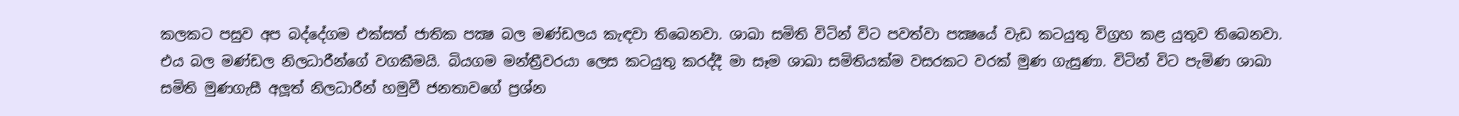කලකට පසුව අප බද්දේගම එක්සත් ජාතික පක්‍ෂ බල මණ්ඩලය කැඳවා තිබෙනවා. ශාඛා සමිති විටින් විට පවත්වා පක්‍ෂයේ වැඩ කටයුතු විග්‍රහ කළ යුතුව තිබෙනවා. එය බල මණ්ඩල නිලධාරීන්ගේ වගකීමයි. බියගම මන්ත්‍රීවරයා ලෙස කටයුතු කරද්දී මා සෑම ශාඛා සමිතියක්ම වසරකට වරක් මුණ ගැසුණා. විටින් විට පැමිණ ශාඛා සමිති මුණගැසී අලූත් නිලධාරීන් හමුවී ජනතාවගේ ප්‍රශ්න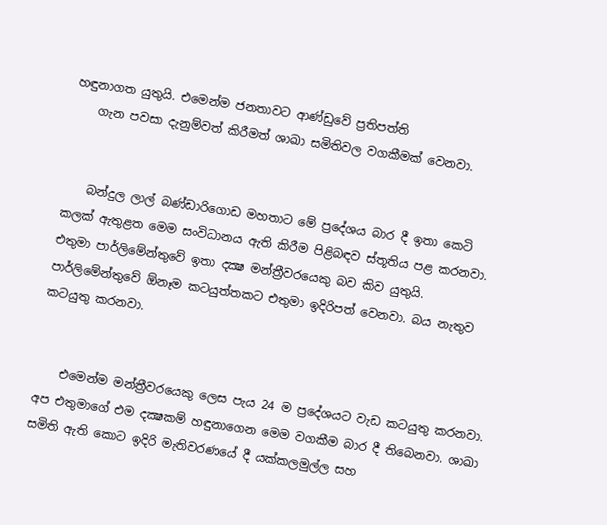හඳුනාගත යුතුයි. එමෙන්ම ජනතාවට ආණ්ඩුවේ ප්‍රතිපත්ති
    ගැන පවසා දැනුම්වත් කිරීමත් ශාඛා සමිතිවල වගකීමක් වෙනවා.


    බන්දුල ලාල් බණ්ඩාරිගොඩ මහතාට මේ ප්‍රදේශය බාර දී ඉතා කෙටි කලක් ඇතුළත මෙම සංවිධානය ඇති කිරීම පිළිබඳව ස්තූතිය පළ කරනවා. එතුමා පාර්ලිමේන්තුවේ ඉතා දක්‍ෂ මන්ත්‍රීවරයෙකු බව කිව යුතුයි. පාර්ලිමේන්තුවේ ඕනෑම කටයුත්තකට එතුමා ඉදිරිපත් වෙනවා. බය නැතුව කටයුතු කරනවා.


    එමෙන්ම මන්ත්‍රීවරයෙකු ලෙස පැය 24 ම ප්‍රදේශයට වැඩ කටයුතු කරනවා. අප එතුමාගේ එම දක්‍ෂකම් හඳුනාගෙන මෙම වගකීම බාර දී තිබෙනවා. ශාඛා සමිති ඇති කොට ඉදිරි මැතිවරණයේ දී යක්කලමුල්ල සහ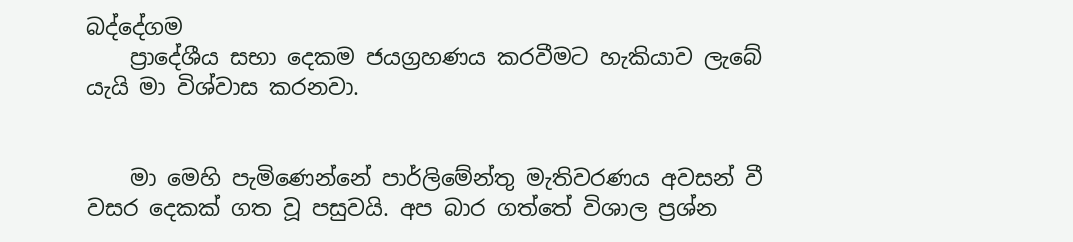බද්දේගම
    ප්‍රාදේශීය සභා දෙකම ජයග්‍රහණය කරවීමට හැකියාව ලැබේ යැයි මා විශ්වාස කරනවා.


    මා මෙහි පැමිණෙන්නේ පාර්ලිමේන්තු මැතිවරණය අවසන් වී වසර දෙකක් ගත වූ පසුවයි. අප බාර ගත්තේ විශාල ප්‍රශ්න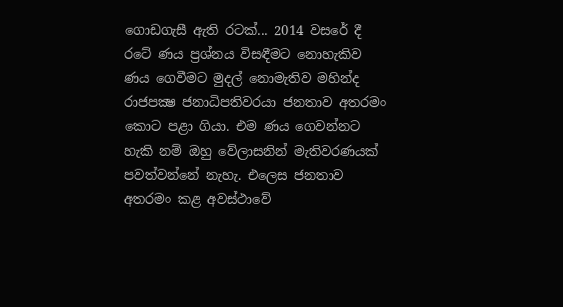ගොඩගැසී ඇති රටක්... 2014 වසරේ දී රටේ ණය ප්‍රශ්නය විසඳීමට නොහැකිව ණය ගෙවීමට මුදල් නොමැතිව මහින්ද රාජපක්‍ෂ ජනාධිපතිවරයා ජනතාව අතරමං කොට පළා ගියා. එම ණය ගෙවන්නට හැකි නම් ඔහු වේලාසනින් මැතිවරණයක් පවත්වන්නේ නැහැ. එලෙස ජනතාව අතරමං කළ අවස්ථාවේ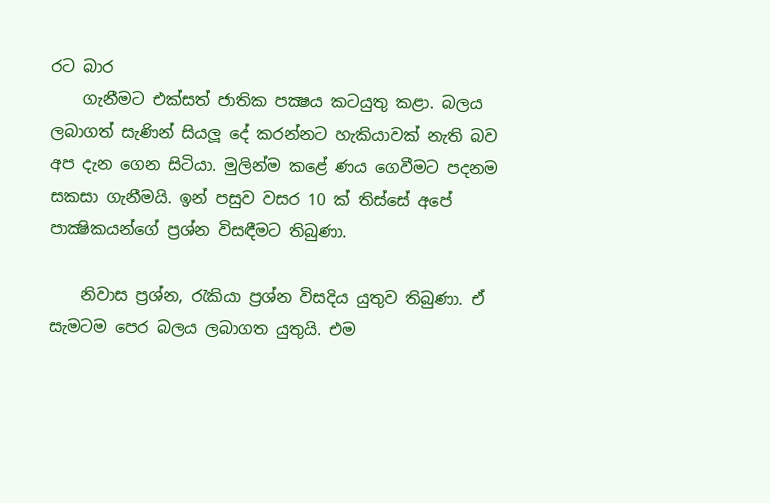රට බාර
    ගැනීමට එක්සත් ජාතික පක්‍ෂය කටයුතු කළා. බලය ලබාගත් සැණින් සියලූ දේ කරන්නට හැකියාවක් නැති බව අප දැන ගෙන සිටියා. මුලින්ම කළේ ණය ගෙවීමට පදනම සකසා ගැනීමයි. ඉන් පසුව වසර 10 ක් තිස්සේ අපේ පාක්‍ෂිකයන්ගේ ප්‍රශ්න විසඳීමට තිබුණා.

    නිවාස ප්‍රශ්න, රැකියා ප්‍රශ්න විසදිය යුතුව තිබුණා. ඒ සැමටම පෙර බලය ලබාගත යුතුයි. එම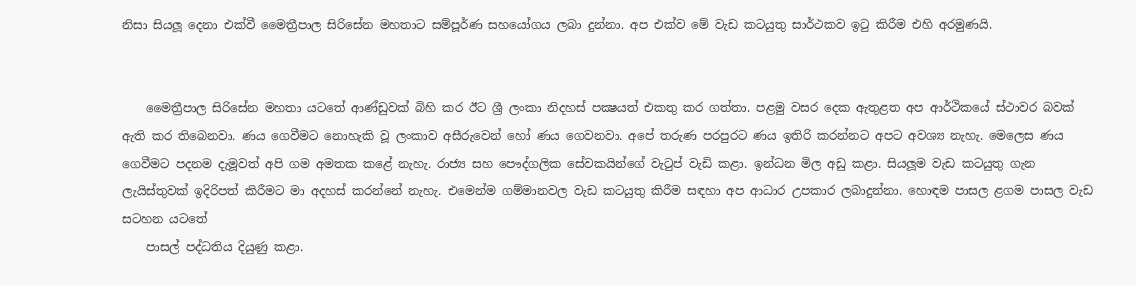නිසා සියලූ දෙනා එක්වී මෛත්‍රීපාල සිරිසේන මහතාට සම්පූර්ණ සහයෝගය ලබා දුන්නා. අප එක්ව මේ වැඩ කටයුතු සාර්ථකව ඉටු කිරීම එහි අරමුණයි.


    මෛත්‍රීපාල සිරිසේන මහතා යටතේ ආණ්ඩුවක් බිහි කර ඊට ශ්‍රී ලංකා නිදහස් පක්‍ෂයත් එකතු කර ගත්තා. පළමු වසර දෙක ඇතුළත අප ආර්ථිකයේ ස්ථාවර බවක් ඇති කර තිබෙනවා. ණය ගෙවීමට නොහැකි වූ ලංකාව අසීරුවෙන් හෝ ණය ගෙවනවා. අපේ තරුණ පරපුරට ණය ඉතිරි කරන්නට අපට අවශ්‍ය නැහැ. මෙලෙස ණය ගෙවීමට පදනම දැමූවත් අපි ගම අමතක කළේ නැහැ. රාජ්‍ය සහ පෞද්ගලික සේවකයින්ගේ වැටුප් වැඩි කළා. ඉන්ධන මිල අඩු කළා. සියලූම වැඩ කටයුතු ගැන ලැයිස්තුවක් ඉදිරිපත් කිරීමට මා අදහස් කරන්නේ නැහැ. එමෙන්ම ගම්මානවල වැඩ කටයුතු කිරීම සඳහා අප ආධාර උපකාර ලබාදුන්නා. හොඳම පාසල ළගම පාසල වැඩ සටහන යටතේ
    පාසල් පද්ධතිය දියුණු කළා.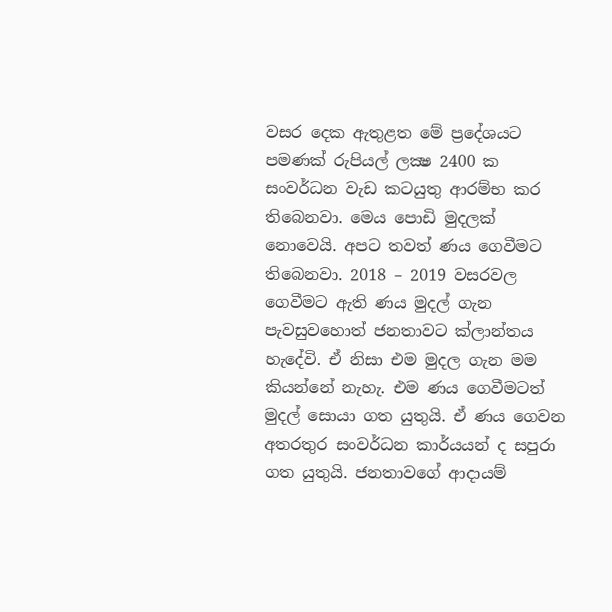වසර දෙක ඇතුළත මේ ප්‍රදේශයට පමණක් රුපියල් ලක්‍ෂ 2400 ක සංවර්ධන වැඩ කටයුතු ආරම්භ කර තිබෙනවා. මෙය පොඩි මුදලක් නොවෙයි. අපට තවත් ණය ගෙවීමට තිබෙනවා. 2018 – 2019 වසරවල ගෙවීමට ඇති ණය මුදල් ගැන පැවසුවහොත් ජනතාවට ක්ලාන්තය හැදේවි. ඒ නිසා එම මුදල ගැන මම කියන්නේ නැහැ. එම ණය ගෙවීමටත් මුදල් සොයා ගත යුතුයි. ඒ ණය ගෙවන අතරතුර සංවර්ධන කාර්යයන් ද සපුරා ගත යුතුයි. ජනතාවගේ ආදායම්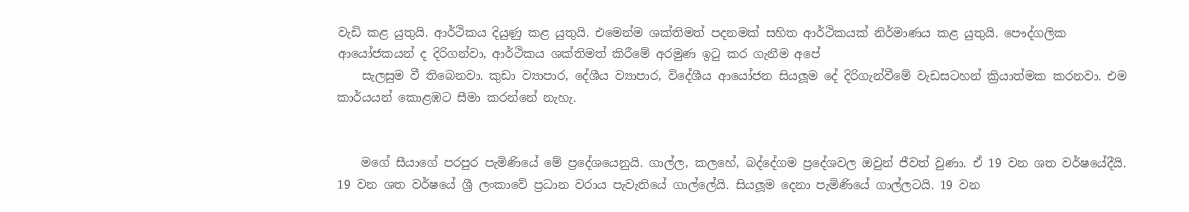වැඩි කළ යුතුයි. ආර්ථිකය දියුණු කළ යුතුයි. එමෙන්ම ශක්තිමත් පදනමක් සහිත ආර්ථිකයක් නිර්මාණය කළ යුතුයි. පෞද්ගලික ආයෝජකයන් ද දිරිගන්වා, ආර්ථිකය ශක්තිමත් කිරීමේ අරමුණ ඉටු කර ගැනීම අපේ
    සැලසුම වී තිබෙනවා. කුඩා ව්‍යාපාර, දේශීය ව්‍යාපාර, විදේශීය ආයෝජන සියලූම දේ දිරිගැන්වීමේ වැඩසටහන් ක්‍රියාත්මක කරනවා. එම කාර්යයන් කොළඹට සීමා කරන්නේ නැහැ.


    මගේ සීයාගේ පරපුර පැමිණියේ මේ ප්‍රදේශයෙනුයි. ගාල්ල, කලහේ, බද්දේගම ප්‍රදේශවල ඔවුන් ජීවත් වුණා. ඒ 19 වන ශත වර්ෂයේදීයි. 19 වන ශත වර්ෂයේ ශ්‍රී ලංකාවේ ප්‍රධාන වරාය පැවැතියේ ගාල්ලේයි. සියලූම දෙනා පැමිණියේ ගාල්ලටයි. 19 වන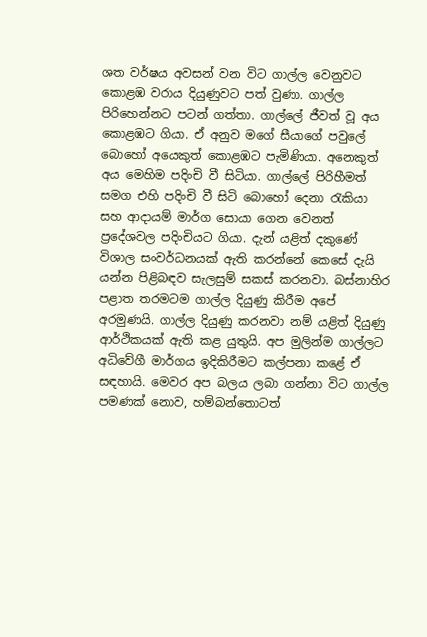ශත වර්ෂය අවසන් වන විට ගාල්ල වෙනුවට කොළඹ වරාය දියුණුවට පත් වුණා. ගාල්ල පිරිහෙන්නට පටන් ගත්තා. ගාල්ලේ ජීවත් වූ අය කොළඹට ගියා. ඒ අනුව මගේ සීයාගේ පවුලේ බොහෝ අයෙකුත් කොළඹට පැමිණියා. අනෙකුත් අය මෙහිම පදිංචි වී සිටියා. ගාල්ලේ පිරිහීමත් සමග එහි පදිංචි වී සිටි බොහෝ දෙනා රැකියා සහ ආදායම් මාර්ග සොයා ගෙන වෙනත් ප්‍රදේශවල පදිංචියට ගියා. දැන් යළිත් දකුණේ විශාල සංවර්ධනයක් ඇති කරන්නේ කෙසේ දැයි යන්න පිළිබඳව සැලසුම් සකස් කරනවා. බස්නාහිර පළාත තරමටම ගාල්ල දියුණු කිරීම අපේ අරමුණයි. ගාල්ල දියුණු කරනවා නම් යළිත් දියුණු ආර්ථිකයක් ඇති කළ යුතුයි. අප මුලින්ම ගාල්ලට අධිවේගී මාර්ගය ඉදිකිරීමට කල්පනා කළේ ඒ සඳහායි. මෙවර අප බලය ලබා ගන්නා විට ගාල්ල පමණක් නොව, හම්බන්තොටත්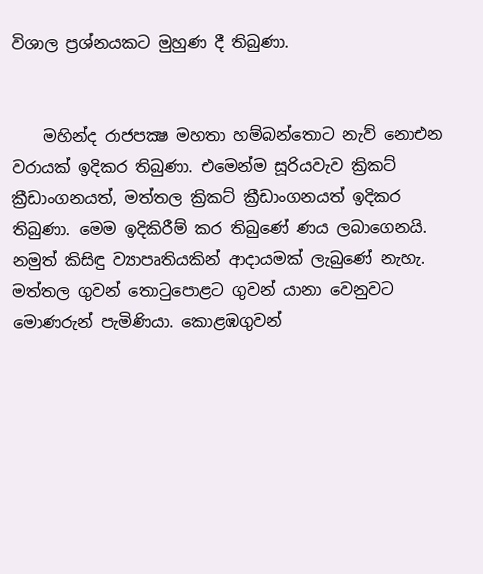විශාල ප්‍රශ්නයකට මුහුණ දී තිබුණා.


    මහින්ද රාජපක්‍ෂ මහතා හම්බන්තොට නැව් නොඑන වරායක් ඉදිකර තිබුණා. එමෙන්ම සූරියවැව ක්‍රිකට් ක්‍රීඩාංගනයත්, මත්තල ක්‍රිකට් ක්‍රීඩාංගනයත් ඉදිකර තිබුණා. මෙම ඉදිකිරීම් කර තිබුණේ ණය ලබාගෙනයි. නමුත් කිසිඳු ව්‍යාපෘතියකින් ආදායමක් ලැබුණේ නැහැ. මත්තල ගුවන් තොටුපොළට ගුවන් යානා වෙනුවට මොණරුන් පැමිණියා. කොළඹගුවන්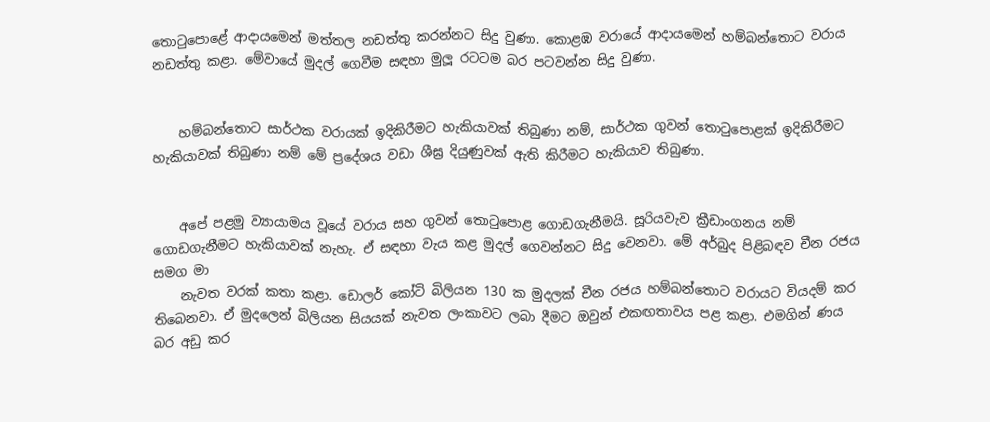තොටුපොළේ ආදායමෙන් මත්තල නඩත්තු කරන්නට සිදු වුණා. කොළඹ වරායේ ආදායමෙන් හම්බන්තොට වරාය නඩත්තු කළා. මේවායේ මුදල් ගෙවීම සඳහා මුලූ රටටම බර පටවන්න සිදු වුණා.


    හම්බන්තොට සාර්ථක වරායක් ඉදිකිරීමට හැකියාවක් තිබුණා නම්, සාර්ථක ගුවන් තොටුපොළක් ඉදිකිරීමට හැකියාවක් තිබුණා නම් මේ ප්‍රදේශය වඩා ශීඝ්‍ර දියුණුවක් ඇති කිරීමට හැකියාව තිබුණා.


    අපේ පළමු ව්‍යායාමය වූයේ වරාය සහ ගුවන් තොටුපොළ ගොඩගැනීමයි. සූරියවැව ක්‍රීඩාංගනය නම් ගොඩගැනීමට හැකියාවක් නැහැ. ඒ සඳහා වැය කළ මුදල් ගෙවන්නට සිදු වෙනවා. මේ අර්බුද පිළිබඳව චීන රජය සමග මා
    නැවත වරක් කතා කළා. ඩොලර් කෝටි බිලියන 130 ක මුදලක් චීන රජය හම්බන්තොට වරායට වියදම් කර තිබෙනවා. ඒ මුදලෙන් බිලියන සියයක් නැවත ලංකාවට ලබා දීමට ඔවුන් එකඟතාවය පළ කළා. එමගින් ණය බර අඩු කර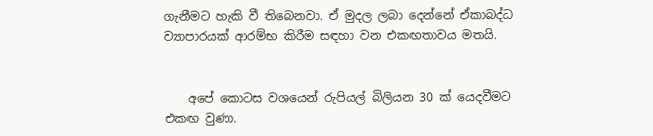ගැනීමට හැකි වී තිබෙනවා. ඒ මුදල ලබා දෙන්නේ ඒකාබද්ධ ව්‍යාපාරයක් ආරම්භ කිරීම සඳහා වන එකඟතාවය මතයි.


    අපේ කොටස වශයෙන් රුපියල් බිලියන 30 ක් යෙදවීමට එකඟ වුණා.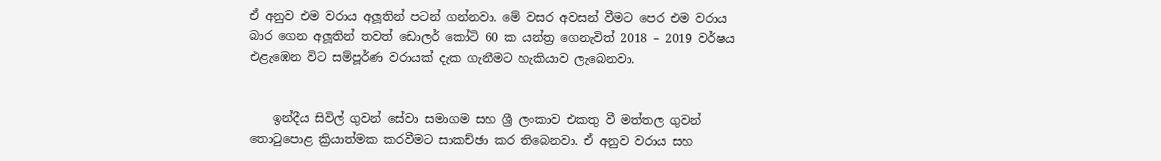ඒ අනුව එම වරාය අලූතින් පටන් ගන්නවා. මේ වසර අවසන් වීමට පෙර එම වරාය බාර ගෙන අලූතින් තවත් ඩොලර් කෝටි 60 ක යන්ත්‍ර ගෙනැවිත් 2018 – 2019 වර්ෂය එළැඹෙන විට සම්පූර්ණ වරායක් දැක ගැනීමට හැකියාව ලැබෙනවා.


    ඉන්දීය සිවිල් ගුවන් සේවා සමාගම සහ ශ්‍රී ලංකාව එකතු වී මත්තල ගුවන් තොටුපොළ ක්‍රියාත්මක කරවීමට සාකච්ඡා කර තිබෙනවා. ඒ අනුව වරාය සහ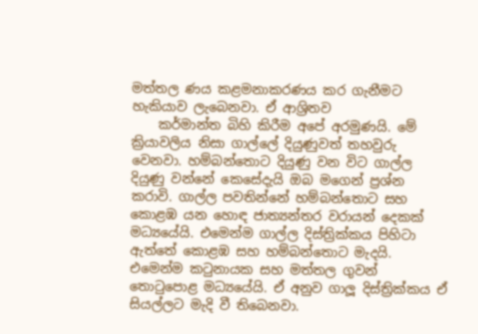මත්තල ණය කළමනාකරණය කර ගැනීමට හැකියාව ලැබෙනවා. ඒ ආශ්‍රිතව
    කර්මාන්ත බිහි කිරීම අපේ අරමුණයි. මේ ක්‍රියාවලිය නිසා ගාල්ලේ දියුණුවත් තහවුරු වෙනවා. හම්බන්තොට දියුණු වන විට ගාල්ල දියුණු වන්නේ කෙසේදැයි ඔබ මගෙන් ප්‍රශ්න කරාවි. ගාල්ල පවතින්නේ හම්බන්තොට සහ කොළඹ යන හොඳ ජාත්‍යන්තර වරායන් දෙකක් මධ්‍යයේයි. එමෙන්ම ගාල්ල දිස්ත්‍රික්කය පිහිටා ඇත්තේ කොළඹ සහ හම්බන්තොට මැදයි. එමෙන්ම කටුනායක සහ මත්තල ගුවන් තොටුපොළ මධ්‍යයේයි. ඒ අනුව ගාලූ දිස්ත්‍රික්කය ඒ සියල්ලට මැදි වී තිබෙනවා.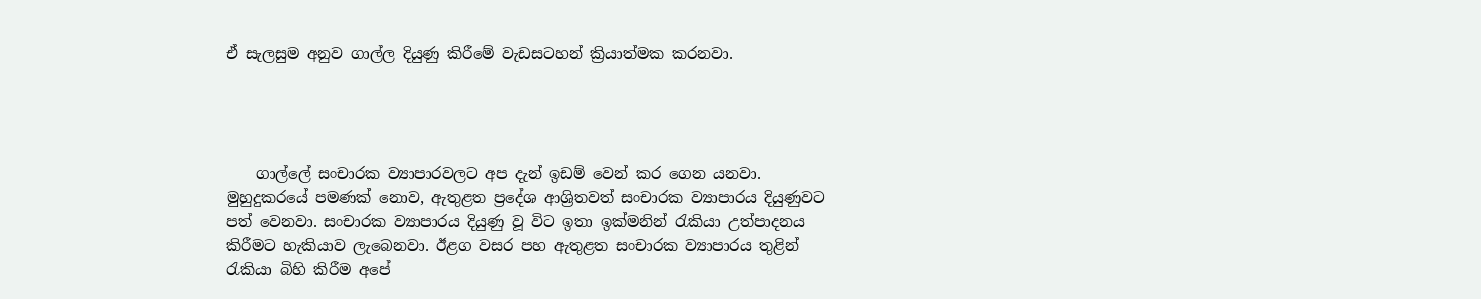ඒ සැලසුම අනුව ගාල්ල දියුණු කිරීමේ වැඩසටහන් ක්‍රියාත්මක කරනවා.




    ගාල්ලේ සංචාරක ව්‍යාපාරවලට අප දැන් ඉඩම් වෙන් කර ගෙන යනවා. මුහුදුකරයේ පමණක් නොව, ඇතුළත ප්‍රදේශ ආශ්‍රිතවත් සංචාරක ව්‍යාපාරය දියුණුවට පත් වෙනවා. සංචාරක ව්‍යාපාරය දියුණු වූ විට ඉතා ඉක්මනින් රැකියා උත්පාදනය කිරීමට හැකියාව ලැබෙනවා. ඊළග වසර පහ ඇතුළත සංචාරක ව්‍යාපාරය තුළින් රැකියා බිහි කිරීම අපේ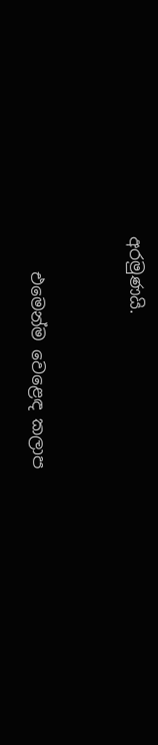අරමුණයි.


    එමෙන්ම වෙළෙඳ කලාප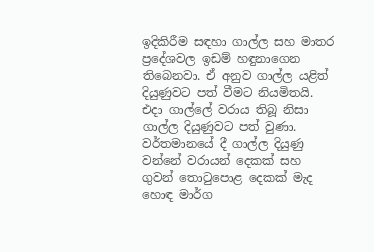ඉදිකිරීම සඳහා ගාල්ල සහ මාතර ප්‍රදේශවල ඉඩම් හඳුනාගෙන තිබෙනවා. ඒ අනුව ගාල්ල යළිත් දියුණුවට පත් වීමට නියමිතයි. එදා ගාල්ලේ වරාය තිබූ නිසා ගාල්ල දියුණුවට පත් වුණා. වර්තමානයේ දී ගාල්ල දියුණු වන්නේ වරායන් දෙකක් සහ ගුවන් තොටුපොළ දෙකක් මැද හොඳ මාර්ග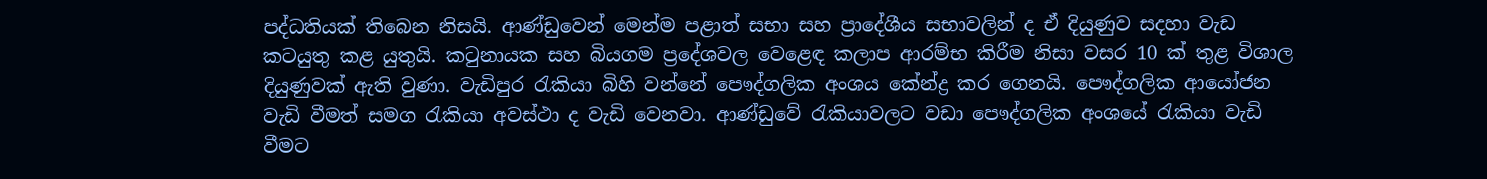පද්ධතියක් තිබෙන නිසයි. ආණ්ඩුවෙන් මෙන්ම පළාත් සභා සහ ප්‍රාදේශීය සභාවලින් ද ඒ දියුණුව සදහා වැඩ කටයුතු කළ යුතුයි. කටුනායක සහ බියගම ප්‍රදේශවල වෙළෙඳ කලාප ආරම්භ කිරීම නිසා වසර 10 ක් තුළ විශාල දියුණුවක් ඇති වුණා. වැඩිපුර රැකියා බිහි වන්නේ පෞද්ගලික අංශය කේන්ද්‍ර කර ගෙනයි. පෞද්ගලික ආයෝජන වැඩි වීමත් සමග රැකියා අවස්ථා ද වැඩි වෙනවා. ආණ්ඩුවේ රැකියාවලට වඩා පෞද්ගලික අංශයේ රැකියා වැඩි වීමට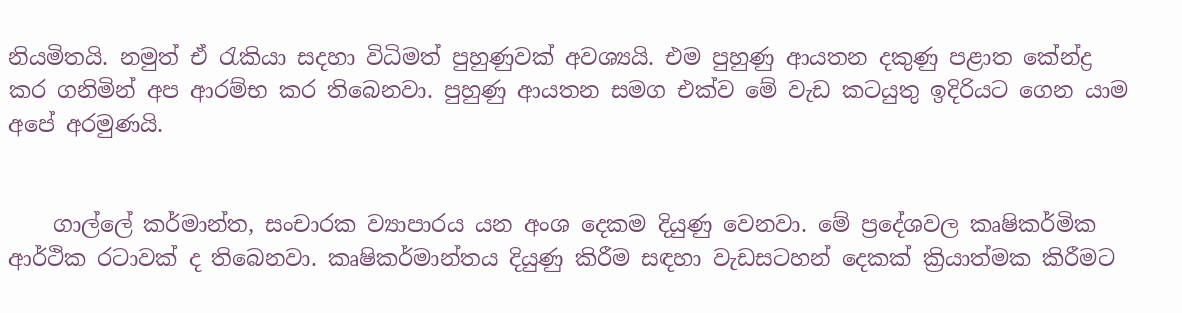නියමිතයි. නමුත් ඒ රැකියා සදහා විධිමත් පුහුණුවක් අවශ්‍යයි. එම පුහුණු ආයතන දකුණු පළාත කේන්ද්‍ර කර ගනිමින් අප ආරම්භ කර තිබෙනවා. පුහුණු ආයතන සමග එක්ව මේ වැඩ කටයුතු ඉදිරියට ගෙන යාම අපේ අරමුණයි.


    ගාල්ලේ කර්මාන්ත, සංචාරක ව්‍යාපාරය යන අංශ දෙකම දියුණු වෙනවා. මේ ප්‍රදේශවල කෘෂිකර්මික ආර්ථික රටාවක් ද තිබෙනවා. කෘෂිකර්මාන්තය දියුණු කිරීම සඳහා වැඩසටහන් දෙකක් ක්‍රියාත්මක කිරීමට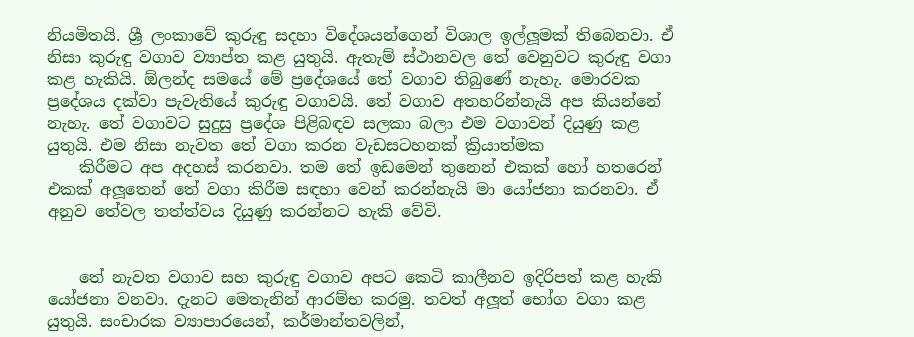නියමිතයි. ශ්‍රී ලංකාවේ කුරුඳු සදහා විදේශයන්ගෙන් විශාල ඉල්ලූමක් තිබෙනවා. ඒ නිසා කුරුඳු වගාව ව්‍යාප්ත කළ යුතුයි. ඇතැම් ස්ථානවල තේ වෙනුවට කුරුඳු වගා කළ හැකියි. ඕලන්ද සමයේ මේ ප්‍රදේශයේ තේ වගාව තිබුණේ නැහැ. මොරවක ප්‍රදේශය දක්වා පැවැතියේ කුරුඳු වගාවයි. තේ වගාව අතහරින්නැයි අප කියන්නේ නැහැ. තේ වගාවට සුදුසු ප්‍රදේශ පිළිබඳව සලකා බලා එම වගාවන් දියුණු කළ යුතුයි. එම නිසා නැවත තේ වගා කරන වැඩසටහනක් ක්‍රියාත්මක
    කිරීමට අප අදහස් කරනවා. තම තේ ඉඩමෙන් තුනෙන් එකක් හෝ හතරෙන් එකක් අලූතෙන් තේ වගා කිරීම සඳහා වෙන් කරන්නැයි මා යෝජනා කරනවා. ඒ අනුව තේවල තත්ත්වය දියුණු කරන්නට හැකි වේවි.


    තේ නැවත වගාව සහ කුරුඳු වගාව අපට කෙටි කාලීනව ඉදිරිපත් කළ හැකි යෝජනා වනවා. දැනට මෙතැනින් ආරම්භ කරමු. තවත් අලූත් භෝග වගා කළ යුතුයි. සංචාරක ව්‍යාපාරයෙන්, කර්මාන්තවලින්,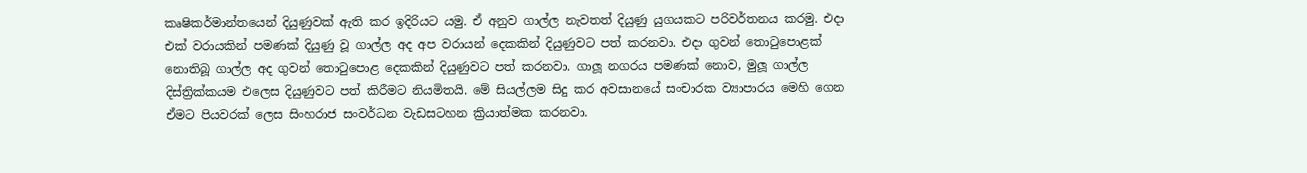කෘෂිකර්මාන්තයෙන් දියුණුවක් ඇති කර ඉදිරියට යමු. ඒ අනුව ගාල්ල නැවතත් දියුණු යුගයකට පරිවර්තනය කරමු. එදා එක් වරායකින් පමණක් දියුණු වූ ගාල්ල අද අප වරායන් දෙකකින් දියුණුවට පත් කරනවා. එදා ගුවන් තොටුපොළක් නොතිබූ ගාල්ල අද ගුවන් තොටුපොළ දෙකකින් දියුණුවට පත් කරනවා. ගාලූ නගරය පමණක් නොව, මුලූ ගාල්ල දිස්ත්‍රික්කයම එලෙස දියුණුවට පත් කිරීමට නියමිතයි. මේ සියල්ලම සිදු කර අවසානයේ සංචාරක ව්‍යාපාරය මෙහි ගෙන ඒමට පියවරක් ලෙස සිංහරාජ සංවර්ධන වැඩසටහන ක්‍රියාත්මක කරනවා.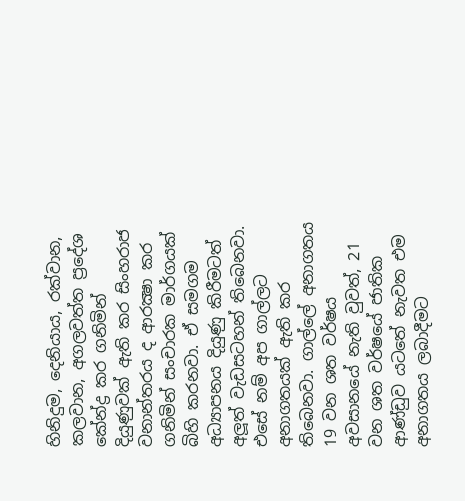හිනිදුම, දෙනියාය, රක්වාන, කලවාන, අගලවත්ත ප්‍රදේශ කේන්ද්‍ර කර ගනිමින් දියුණුවක් ඇති කර සිංහරාජ වනාන්තරය ද ආරක්‍ෂා කර ගනිමින් සංචාරක මාර්ගයක් බිහි කරනවා. ඒ සමගම අධ්‍යාපනය දියුණු කිරීමටත් අලූත් වැඩසටහන් තිබෙනවා. එසේ නම් අප ගාල්ලට අනාගතයක් ඇති කර තිබෙනවා. ගාල්ලේ අනාගතය 19 වන ශත වර්ෂය අවසානයේ නැති වුවත්, 21 වන ශත වර්ෂයේ ජාතික ආණ්ඩුව යටතේ නැවත එම අනාගතය ලබාදීමට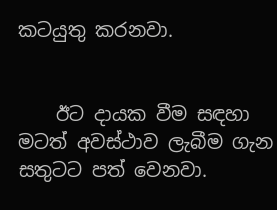කටයුතු කරනවා.


    ඊට දායක වීම සඳහා මටත් අවස්ථාව ලැබීම ගැන සතුටට පත් වෙනවා.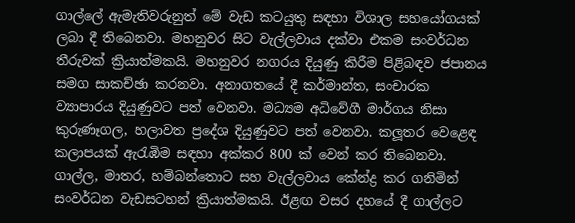ගාල්ලේ ඇමැතිවරුනුත් මේ වැඩ කටයුතු සඳහා විශාල සහයෝගයක් ලබා දී තිබෙනවා. මහනුවර සිට වැල්ලවාය දක්වා එකම සංවර්ධන තීරුවක් ක්‍රියාත්මකයි. මහනුවර නගරය දියුණු කිරීම පිළිබඳව ජපානය සමග සාකච්ඡා කරනවා. අනාගතයේ දී කර්මාන්ත, සංචාරක ව්‍යාපාරය දියුණුවට පත් වෙනවා. මධ්‍යම අධිවේගී මාර්ගය නිසා කුරුණෑගල, හලාවත ප්‍රදේශ දියුණුවට පත් වෙනවා. කලූතර වෙළෙඳ කලාපයක් ඇරැඹිම සඳහා අක්කර 800 ක් වෙන් කර තිබෙනවා. ගාල්ල, මාතර, හම්බන්තොට සහ වැල්ලවාය කේන්ද්‍ර කර ගනිමින් සංවර්ධන වැඩසටහන් ක්‍රියාත්මකයි. ඊළඟ වසර දහයේ දී ගාල්ලට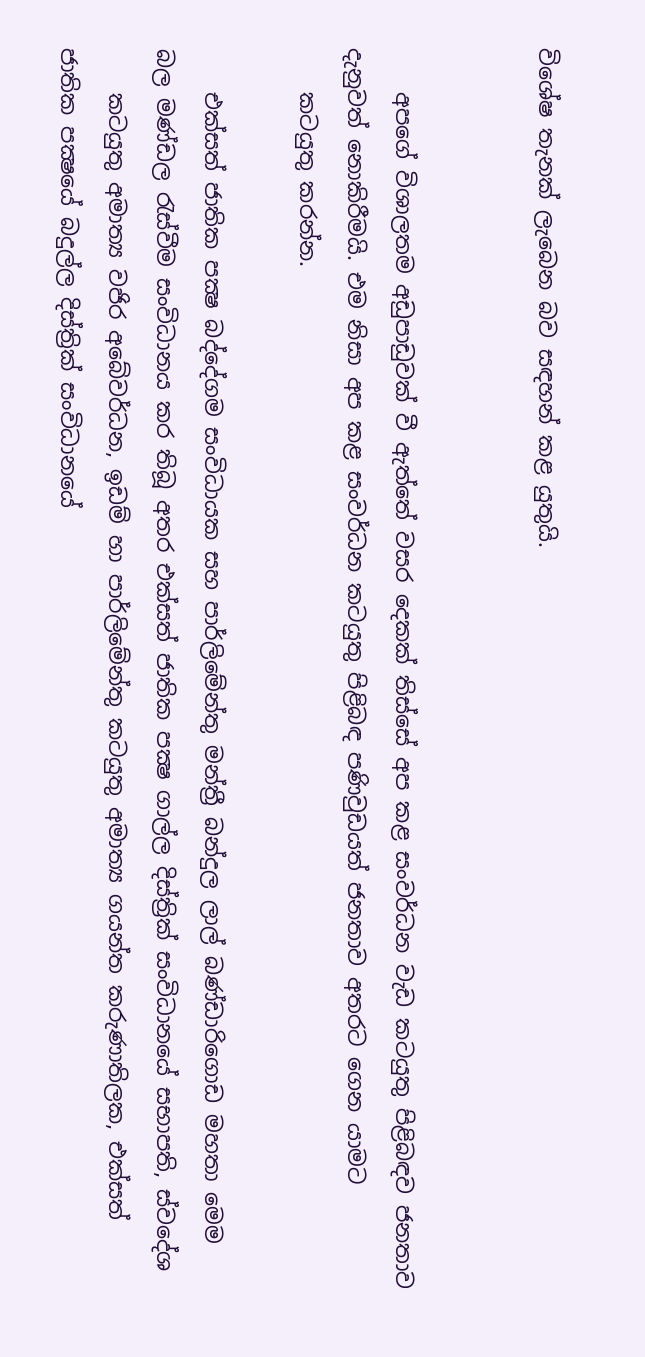විශේෂ තැනක් ලැබෙන බව සඳහන් කළ යුතුයි.


    අපගේ විශාලතම අඩුපාඩුවක් වී ඇත්තේ වසර දෙකක් තිස්සේ අප කළ සංවර්ධන වැඩ කටයුතු පිළිබඳව ජනතාව දැනුවත් නොකිරීමයි. එම නිසා අප කළ සංවර්ධන කටයුතු පිළිබඳ පණිවුඩයත් ජනතාව අතරට ගෙන යාමට
    කටයුතු කරන්න.

    එක්සත් ජාතික පක්‍ෂ බද්දේගම සංවිධායක සහ පාර්ලිමේන්තු මන්ත්‍රී බන්දුල ලාල් බණ්ඩාරිගොඩ මහතා මෙම බල මණ්ඩල රැස්වීම සංවිධානය කර තිබූ අතර එක්සත් ජාතික පක්‍ෂ ගාල්ල දිස්ත්‍රික් සංවිධානයේ සභාපති, ස්වදේශ
    කටයුතු අමාත්‍ය වජිර අබේවර්ධන, ඉඩම් හා පාර්ලිමේන්තු කටයුතු අමාත්‍ය ගයන්ත කරුණාතිලක, එක්සත් ජාතික පක්‍ෂයේ බදුල්ල දිස්ත්‍රික් සංවිධානයේ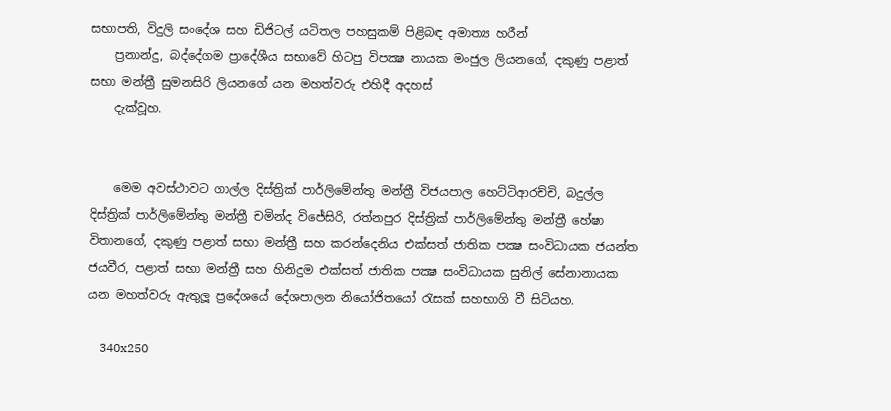සභාපති, විදුලි සංදේශ සහ ඩිජිටල් යටිතල පහසුකම් පිළිබඳ අමාත්‍ය හරීන්
    ප්‍රනාන්දු, බද්දේගම ප්‍රාදේශීය සභාවේ හිටපු විපක්‍ෂ නායක මංජුල ලියනගේ, දකුණු පළාත් සභා මන්ත්‍රී සුමනසිරි ලියනගේ යන මහත්වරු එහිදී අදහස්
    දැක්වූහ.


    මෙම අවස්ථාවට ගාල්ල දිස්ත්‍රික් පාර්ලිමේන්තු මන්ත්‍රී විජයපාල හෙට්ටිආරච්චි, බදුල්ල දිස්ත්‍රික් පාර්ලිමේන්තු මන්ත්‍රී චමින්ද විජේසිරි, රත්නපුර දිස්ත්‍රික් පාර්ලිමේන්තු මන්ත්‍රී හේෂා විතානගේ, දකුණු පළාත් සභා මන්ත්‍රී සහ කරන්දෙනිය එක්සත් ජාතික පක්‍ෂ සංවිධායක ජයන්ත ජයවීර, පළාත් සභා මන්ත්‍රී සහ හිනිදුම එක්සත් ජාතික පක්‍ෂ සංවිධායක සුනිල් සේනානායක යන මහත්වරු ඇතුලූ ප්‍රදේශයේ දේශපාලන නියෝජිතයෝ රැසක් සහභාගි වී සිටියහ.

    340x250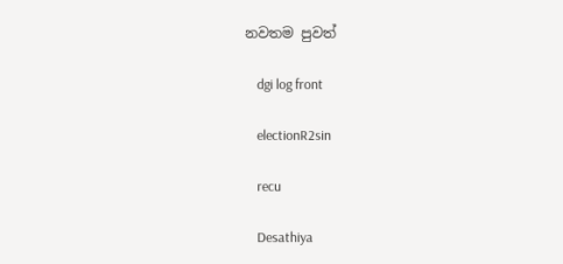නවතම පුවත්

    dgi log front

    electionR2sin

    recu

    Desathiya